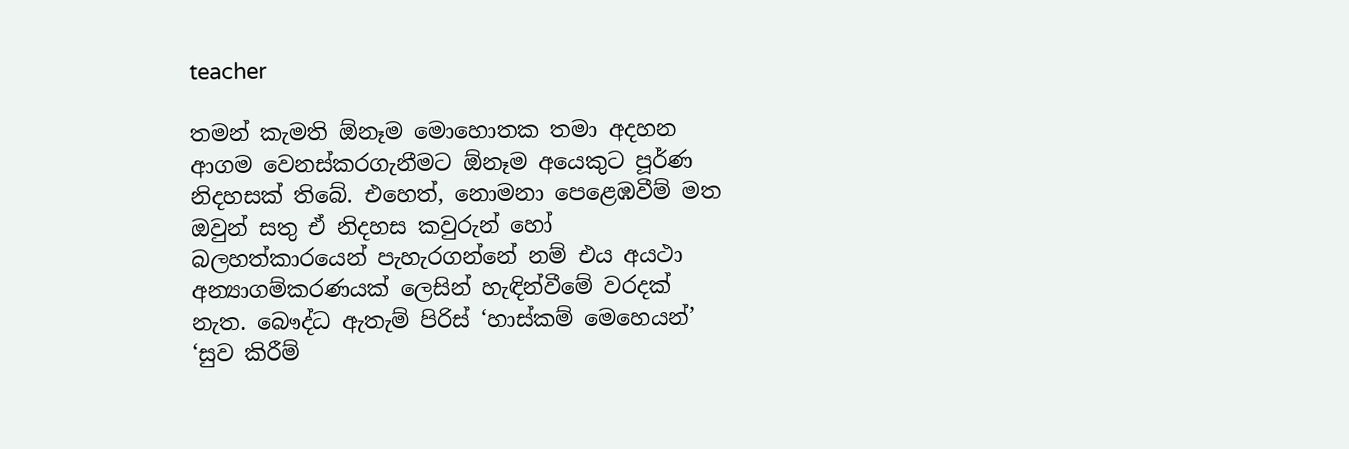teacher

තමන් කැමති ඕනෑම මොහොතක තමා අදහන ආගම වෙනස්කරගැනීමට ඕනෑම අයෙකුට පූර්ණ නිදහසක් තිබේ. එහෙත්, නොමනා පෙළෙඹවීම් මත ඔවුන් සතු ඒ නිදහස කවුරුන් හෝ බලහත්කාරයෙන් පැහැරගන්නේ නම් එය අයථා අන්‍යාගම්කරණයක් ලෙසින් හැඳින්වී‍මේ වරදක් නැත. බෞද්ධ ඇතැම් පිරිස් ‘හාස්කම් මෙහෙයන්’ ‘සුව කිරී‍ම්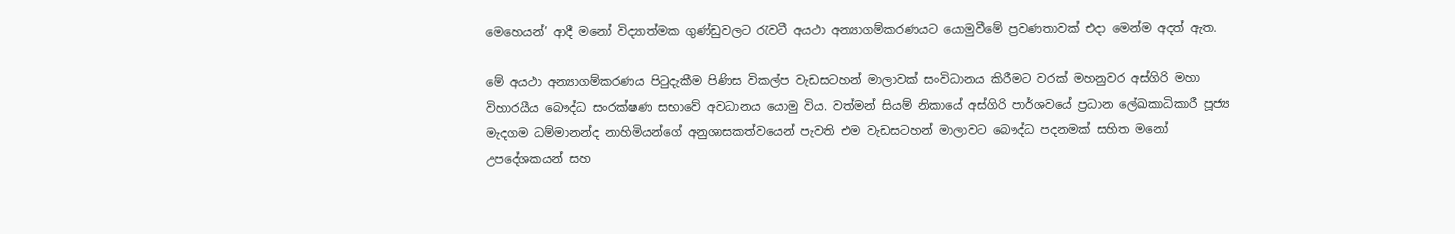මෙහෙයන්’ ආදී මනෝ විද්‍යාත්මක ගුණ්ඩුවලට රැවටී අයථා අන්‍යාගම්කරණයට යොමුවීමේ ප්‍රවණතාවක් එදා මෙන්ම අදත් ඇත.

මේ අයථා අන්‍යාගම්කරණය පිටුදැකීම පිණිස විකල්ප වැඩසටහන් මාලාවක් සංවිධානය කිරීමට වරක් මහනුවර අස්ගිරි මහා විහාරයීය බෞද්ධ සංරක්ෂණ සභාවේ අවධානය යොමු විය. වත්මන් සියම් නිකායේ අස්ගිරි පාර්ශවයේ ප්‍රධාන ලේඛකාධිකාරී පූජ්‍ය මැදගම ධම්මානන්ද නාහිමියන්ගේ අනුශාසකත්වයෙන් පැවති එම වැඩසටහන් මාලාවට බෞද්ධ පදනමක් සහිත මනෝ උපදේශකයන් සහ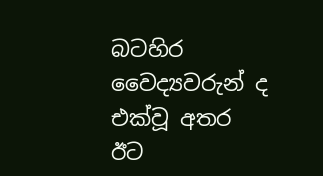බටහිර වෛද්‍යවරුන් ද එක්වූ අතර ඊට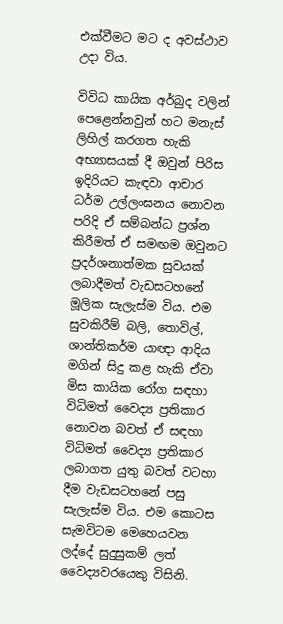එක්වීමට මට ද අවස්ථාව උදා විය.

විවිධ කායික අර්බුද වලින් පෙළෙන්නවුන් හට මනැස් ලිහිල් කරගත හැකි අභ්‍යාසයක් දී ඔවුන් පිරිස ඉදිරියට කැඳවා ආචාර ධර්ම උල්ලංඝනය නොවන පරිදි ඒ සම්බන්ධ ප්‍රශ්න කිරීමත් ඒ සමඟම ඔවුනට ප්‍රදර්ශනාත්මක සුවයක් ලබාදීමත් වැඩසටහනේ මූලික සැලැස්ම විය. එම සුවකිරීම් බලි, තොවිල්, ශාන්තිකර්ම යාඥා ආදිය මගින් සිදු කළ හැකි ඒවා මිස කායික රෝග සඳහා විධිමත් වෛද්‍ය ප්‍රතිකාර නොවන බවත් ඒ සඳහා විධිමත් වෛද්‍ය ප්‍රතිකාර ලබාගත යුතු බවත් වටහා දීම වැඩසටහනේ පසු සැලැස්ම විය. එම කොටස සැමවිටම මෙහෙයවන ලද්දේ සුදුසුකම් ලත් වෛද්‍යවරයෙකු විසිනි.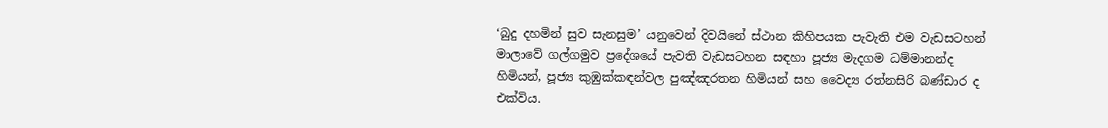‘බුදු දහමින් සුව සැනසුම’ යනුවෙන් දිවයිනේ ස්ථාන කිහිපයක පැවැති එම වැඩසටහන් මාලාවේ ගල්ගමුව ප්‍රදේශයේ පැවති වැඩසටහන සඳහා පූජ්‍ය මැදගම ධම්මානන්ද හිමියන්, පූජ්‍ය කුඹුක්කඳන්වල පුඤ්ඤරතන හිමියන් සහ වෛද්‍ය රත්නසිරි බණ්ඩාර ද එක්විය.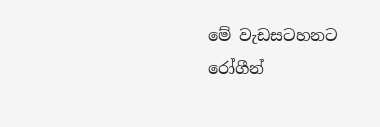මේ වැඩසටහනට රෝගීන්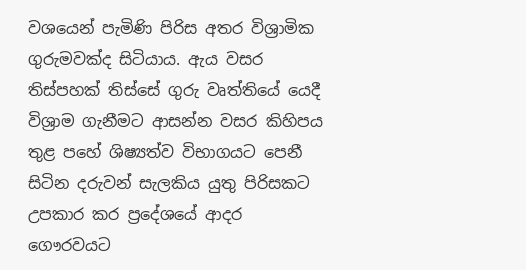වශයෙන් පැමිණි පිරිස අතර විශ්‍රාමික ගුරුමවක්ද සිටියාය. ඇය වසර තිස්පහක් තිස්සේ ගුරු වෘත්තියේ යෙදී විශ්‍රාම ගැනීමට ආසන්න වසර කිහිපය තුළ පහේ ශිෂ්‍යත්ව විභාගයට පෙනී සිටින දරුවන් සැලකිය යුතු පිරිසකට උපකාර කර ප්‍රදේශයේ ආදර ගෞරවයට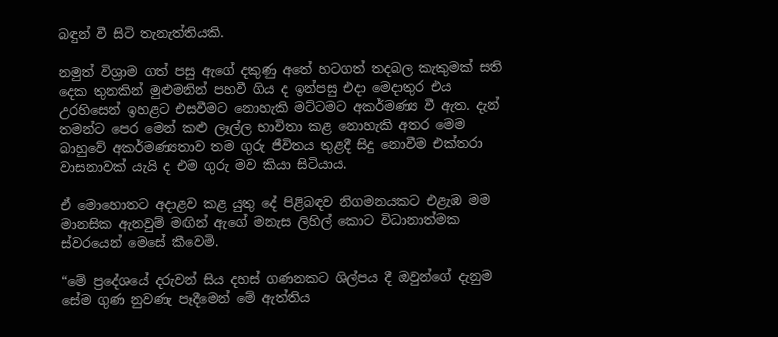බඳුන් වී සිටි තැනැත්තියකි.

නමුත් විශ්‍රාම ගත් පසු ඇගේ දකුණු අතේ හටගත් තදබල කැකුමක් සති දෙක තුනකින් මුළුමනින් පහවී ගිය ද ඉන්පසු එදා මෙදාතුර එය උරහිසෙන් ඉහළට එසවීමට නොහැකි මට්ටමට අකර්මණ්‍ය වී ඇත. දැන් තමන්ට පෙර මෙන් කළු ලෑල්ල භාවිතා කළ නොහැකි අතර මෙම බාහුවේ අකර්මණ්‍යතාව තම ගුරු ජීවිතය තුළදී සිදු නොවීම එක්තරා වාසනාවක් යැයි ද එම ගුරු මව කියා සිටියාය.

ඒ මොහොතට අදාළව කළ යුතු දේ පිළිබඳව නිගමනයකට එළැඹ මම මානසික ඇනවුම් මඟින් ඇගේ මනැස ලිහිල් කොට විධානාත්මක ස්වරයෙන් මෙසේ කීවෙමි.

“මේ ප්‍රදේශයේ දරුවන් සිය දහස් ගණනකට ශිල්පය දී ඔවුන්ගේ දැනුම සේම ගුණ නුවණැ පෑදීමෙන් මේ ඇත්තිය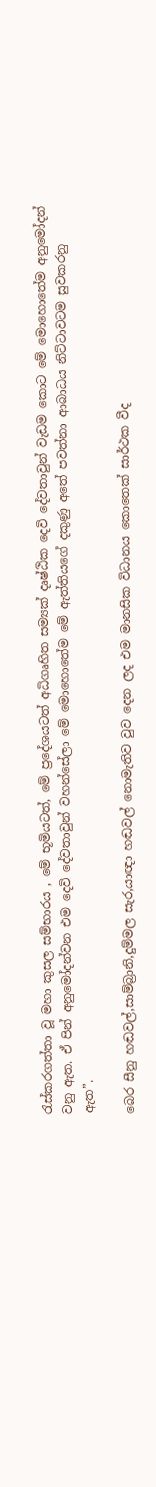රැස්කරගත්තා වූ මහා කුසල සම්භාරය , මේ භූමියටත්, මේ ප්‍රදේශයටත් අධිගෘහිත සම්‍යක් දෘෂ්ඨික දෙවි දේවතාවුන් වැඩම කොට මේ මොහොතේම අනුමෝදන් වනු ඇත. ඒ පින් අනුමෝදන්වන එම දෙවි දේවතාවුන් වහන්සේලා මේ මොහොතේම මේ ඇත්තියගේ දකුණු අතේ පවත්නා ආබාධය නිට්ටාවටම සුවකරනු ඇත”.

බෙර සීනු හඬවල්,සාම්බ්‍රානි,දුම්මල සැර,යාඥා හඬවල් නොමැතිව වුව දෙන ලද එම මානසික විධානය කොතෙක් සාර්ථක වීද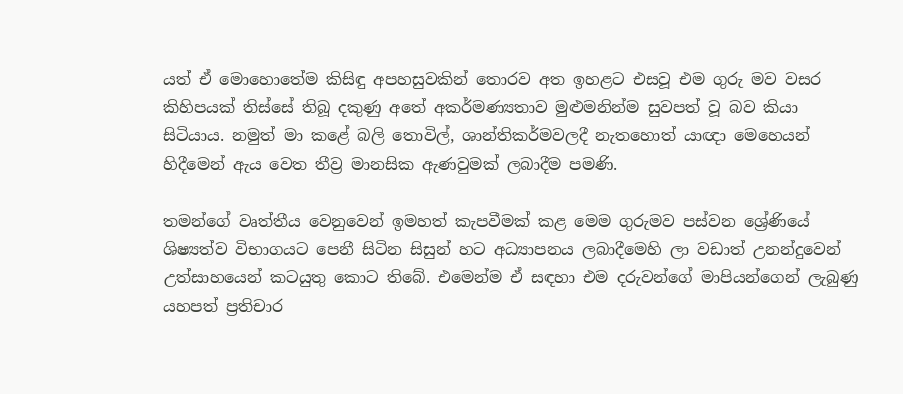යත් ඒ මොහොතේම කිසිඳු අපහසුවකින් තොරව අත ඉහළට එසවූ එම ගුරු මව වසර කිහිපයක් තිස්සේ තිබූ දකුණු අතේ අකර්මණ්‍යතාව මුළුමනින්ම සුවපත් වූ බව කියා සිටියාය. නමුත් මා කළේ බලි තොවිල්, ශාන්තිකර්මවලදී නැතහොත් යාඥා මෙහෙයන් හිදීමෙන් ඇය වෙත තීව්‍ර මානසික ඇණවුමක් ලබාදීම පමණි.

තමන්ගේ වෘත්තීය වෙනුවෙන් ඉමහත් කැපවීමක් කළ මෙම ගුරුමව පස්වන ශ්‍රේණියේ ශිෂ්‍යත්ව විභාගයට පෙනී සිටින සිසුන් හට අධ්‍යාපනය ලබාදීමෙහි ලා වඩාත් උනන්දුවෙන් උත්සාහයෙන් කටයුතු කොට තිබේ. එමෙන්ම ඒ සඳහා එම දරුවන්ගේ මාපියන්ගෙන් ලැබුණු යහපත් ප්‍රතිචාර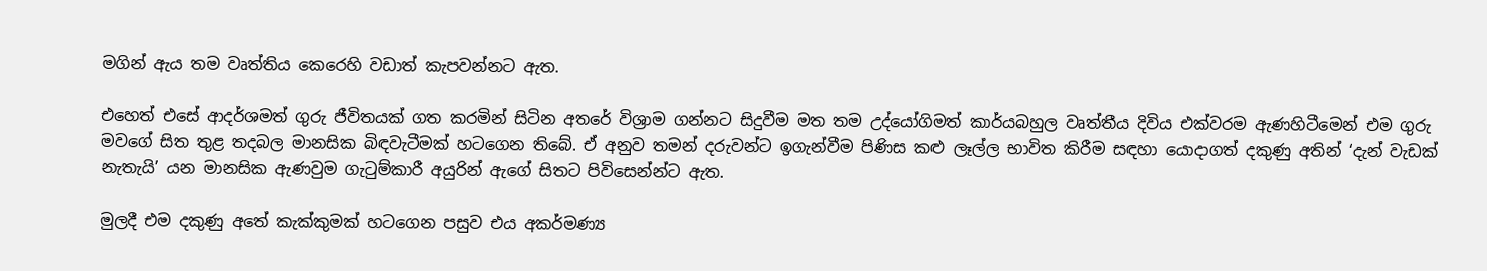මගින් ඇය තම වෘත්තිය කෙරෙහි වඩාත් කැපවන්නට ඇත.

එහෙත් එසේ ආදර්ශමත් ගුරු ජීවිතයක් ගත කරමින් සිටින අතරේ විශ්‍රාම ගන්නට සිදුවීම මත තම උද්යෝගිමත් කාර්යබහුල වෘත්තීය දිවිය එක්වරම ඇණහිටීමෙන් එම ගුරු මවගේ සිත තුළ තදබල මානසික බිඳවැටීමක් හටගෙන තිබේ. ඒ අනුව තමන් දරුවන්ට ඉගැන්වීම පිණිස කළු ලෑල්ල භාවිත කිරීම සඳහා යොදාගත් දකුණු අතින් ‘දැන් වැඩක් නැතැයි’ යන මානසික ඇණවුම ගැටුම්කාරී අයුරින් ඇගේ සිතට පිවිසෙන්න්ට ඇත.

මුලදී එම දකුණු අතේ කැක්කුමක් හටගෙන පසුව එය අකර්මණ්‍ය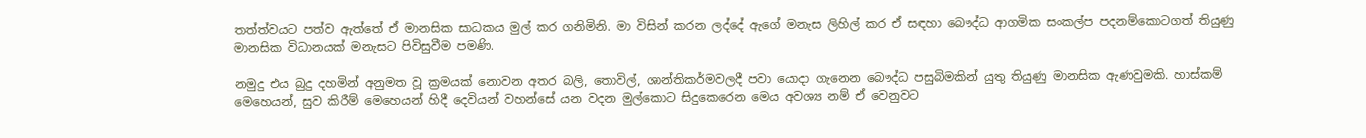තත්ත්වයට පත්ව ඇත්තේ ඒ මානසික සාධකය මුල් කර ගනිමිනි. මා විසින් කරන ලද්දේ ඇගේ මනැස ලිහිල් කර ඒ සඳහා බෞද්ධ ආගමික සංකල්ප පදනම්කොටගත් තියුණු මානසික විධානයක් මනැසට පිවිසුවීම පමණි.

නමුදු එය බුදු දහමින් අනුමත වූ ක්‍රමයක් නොවන අතර බලි, තොවිල්, ශාන්තිකර්මවලදී පවා යොදා ගැනෙන බෞද්ධ පසුබිමකින් යුතු තියුණු මානසික ඇණවුමකි. හාස්කම් මෙහෙයන්, සුව කිරී‍ම් මෙහෙයන් හිදී දෙවියන් වහන්සේ යන වදන මුල්කොට සිදුකෙරෙන මෙය අවශ්‍ය නම් ඒ වෙනුවට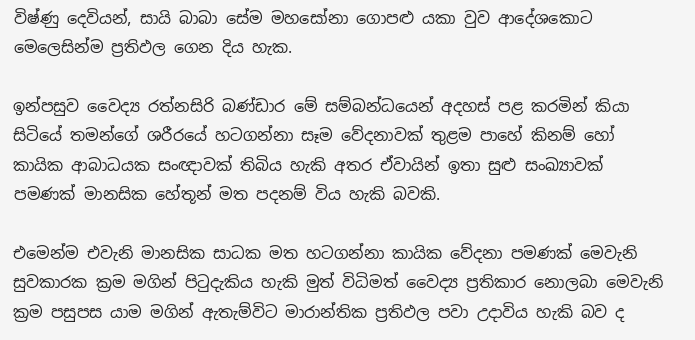විෂ්ණු දෙවියන්, සායි බාබා සේම මහසෝනා ගොපළු යකා වුව ආදේශකොට මෙලෙසින්ම ප්‍රතිඵල ගෙන දිය හැක.

ඉන්පසුව වෛද්‍ය රත්නසිරි බණ්ඩාර මේ සම්බන්ධයෙන් අදහස් පළ කරමින් කියා සිටියේ තමන්ගේ ශරීරයේ හටගන්නා සෑම වේදනාවක් තුළම පාහේ කිනම් හෝ කායික ආබාධයක සංඥාවක් තිබිය හැකි අතර ඒවායින් ඉතා සුළු සංඛ්‍යාවක් පමණක් මානසික හේතූන් මත පදනම් විය හැකි බවකි.

එමෙන්ම එවැනි මානසික සාධක මත හටගන්නා කායික වේදනා පමණක් මෙවැනි සුවකාරක ක්‍රම මගින් පිටුදැකිය හැකි මුත් විධිමත් වෛද්‍ය ප්‍රතිකාර නොලබා මෙවැනි ක්‍රම පසුපස යාම මගින් ඇතැම්විට මාරාන්තික ප්‍රතිඵල පවා උදාවිය හැකි බව ද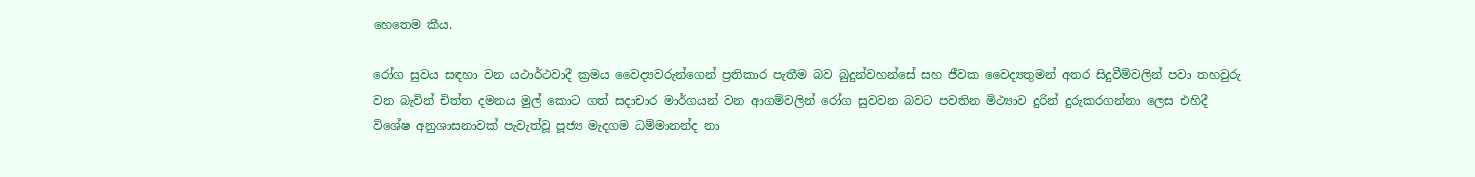හෙතෙම කීය.

රෝග සුවය සඳහා වන යථාර්ථවාදී ක්‍රමය වෛද්‍යවරුන්ගෙන් ප්‍රතිකාර පැතීම බව බුදුන්වහන්සේ සහ ජීවක වෛද්‍යතුමන් අතර සිදුවීම්වලින් පවා තහවුරු වන බැවින් චිත්ත දමනය මුල් කොට ගත් සදාචාර මාර්ගයන් වන ආගම්වලින් රෝග සුවවන බවට පවතින මිථ්‍යාව දුරින් දුරුකරගන්නා ලෙස එහිදී විශේෂ අනුශාසනාවක් පැවැත්වූ පූජ්‍ය මැදගම ධම්මානන්ද නා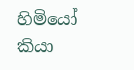හිමියෝ කියා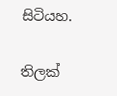සිටියහ.

තිලක්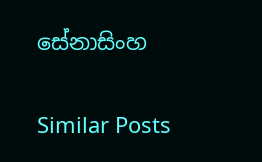සේනාසිංහ

Similar Posts